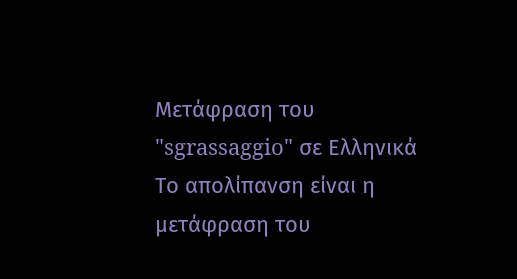Μετάφραση του "sgrassaggio" σε Ελληνικά
Το απολίπανση είναι η μετάφραση του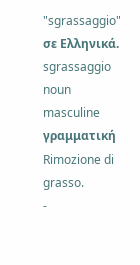"sgrassaggio" σε Ελληνικά.
sgrassaggio
noun
masculine
γραμματική
Rimozione di grasso.
-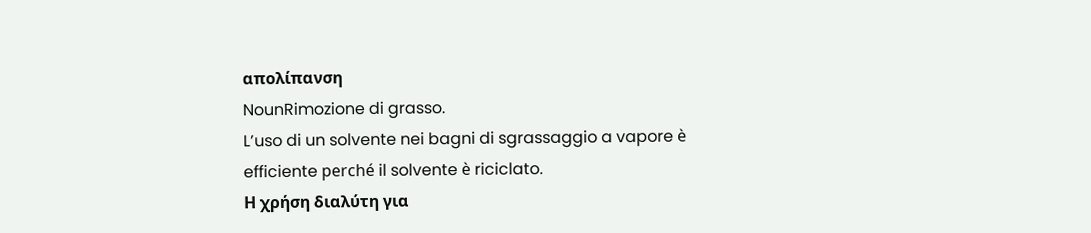απολίπανση
NounRimozione di grasso.
L’uso di un solvente nei bagni di sgrassaggio a vapore è efficiente perché il solvente è riciclato.
Η χρήση διαλύτη για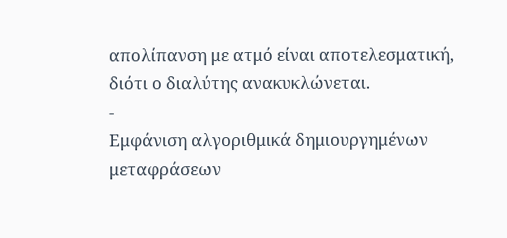απολίπανση με ατμό είναι αποτελεσματική, διότι ο διαλύτης ανακυκλώνεται.
-
Εμφάνιση αλγοριθμικά δημιουργημένων μεταφράσεων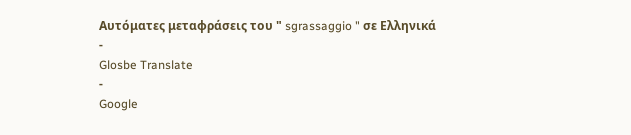Αυτόματες μεταφράσεις του " sgrassaggio " σε Ελληνικά
-
Glosbe Translate
-
Google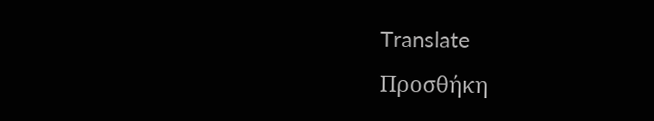Translate
Προσθήκη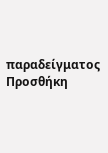παραδείγματος
Προσθήκη